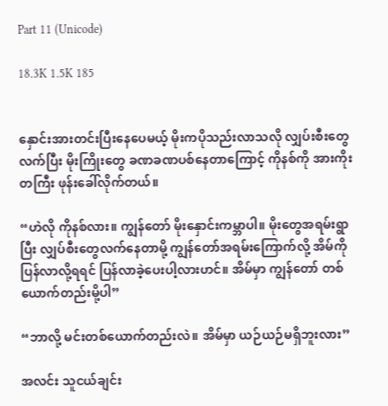Part 11 (Unicode)

18.3K 1.5K 185


နှောင်းအားတင်းပြီးနေပေမယ့် မိုးကပိုသည်းလာသလို လျှပ်းစီးတွေလက်ပြီး မိုးကြိုးတွေ ခဏခဏပစ်နေတာကြောင့် ကိုနစ်ကို အားကိုးတကြီး ဖုန်းခေါ်လိုက်တယ်။

“ဟဲလို ကိုနစ်လား။ ကျွန်တော် မိုးနှောင်းကမ္ဘာပါ။ မိုးတွေအရမ်းရွာပြီး လျှပ်စီးတွေလက်နေတာမို့ ကျွန်တော်အရမ်းကြောက်လို့ အိမ်ကိုပြန်လာလို့ရရင် ပြန်လာခဲ့ပေးပါ့လားဟင်။ အိမ်မှာ ကျွန်တော် တစ်ယောက်တည်းမို့ပါ”

“ဘာလို့ မင်းတစ်ယောက်တည်းလဲ။ အိမ်မှာ ယဉ်ယဉ်မရှိဘူးလား”

အလင်း သူငယ်ချင်း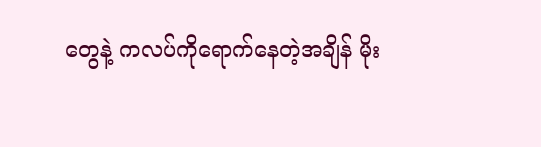တွေနဲ့ ကလပ်ကိုရောက်နေတဲ့အချိန် မိုး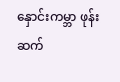နှောင်းကမ္ဘာ ဖုန်းဆက်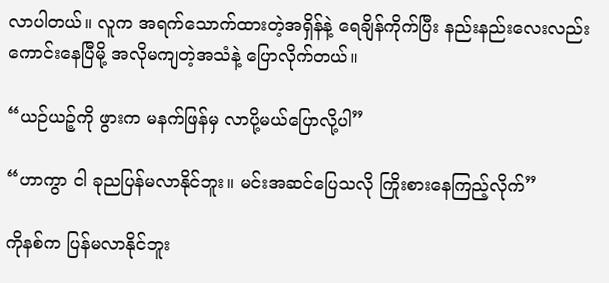လာပါတယ်။ လူက အရက်သောက်ထားတဲ့အရှိန်နဲ့ ရေချိန်‌ကိုက်ပြီး နည်းနည်းလေးလည်း ကောင်းနေပြီမို့ အလိုမကျတဲ့အသံနဲ့ ပြောလိုက်တယ်။

“ယဉ်ယဉ့်ကို ဖွားက မနက်ဖြန်မှ လာပို့မယ်ပြောလို့ပါ”

“ဟာကွာ ငါ ခုညပြန်မလာနိုင်ဘူး။ မင်းအဆင်ပြေသလို ကြိုးစားနေကြည့်လိုက်”

ကိုနစ်က ပြန်မလာနိုင်ဘူး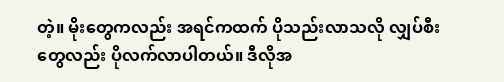တဲ့။ မိုးတွေကလည်း အရင်ကထက် ပိုသည်းလာသလို လျှပ်စီးတွေလည်း ပိုလက်လာပါတယ်။ ဒီလိုအ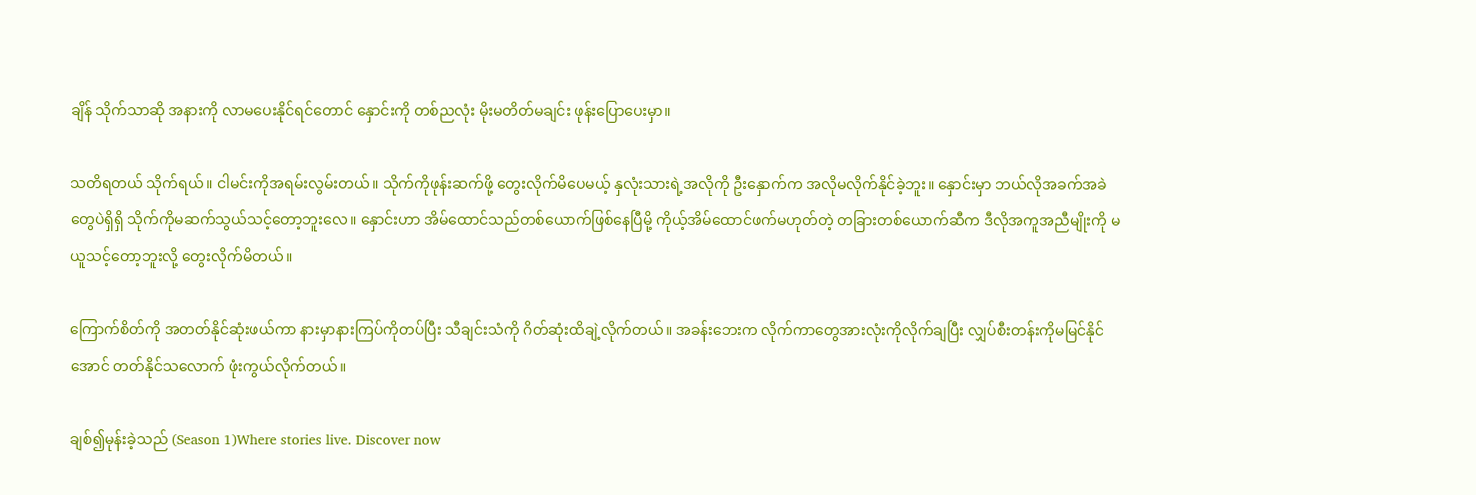ချိန် သိုက်သာဆို အနားကို လာမပေးနိုင်ရင်တောင် နှောင်းကို တစ်ညလုံး မိုးမတိတ်မချင်း ဖုန်းပြောပေးမှာ။

သတိရတယ် သိုက်ရယ်။ ငါမင်းကိုအရမ်းလွမ်းတယ်။ သိုက်ကိုဖုန်းဆက်ဖို့ တွေးလိုက်မိပေမယ့် နှလုံးသားရဲ့အလိုကို ဦးနှောက်က အလိုမလိုက်နိုင်ခဲ့ဘူး။ နှောင်းမှာ ဘယ်လိုအခက်အခဲတွေပဲရှိရှိ သိုက်ကိုမဆက်သွယ်သင့်တော့ဘူးလေ။ နှောင်းဟာ အိမ်ထောင်သည်တစ်ယောက်ဖြစ်နေပြီမို့ ကိုယ့်အိမ်ထောင်ဖက်မဟုတ်တဲ့ တခြားတစ်ယောက်ဆီက ဒီလိုအကူအညီမျိုးကို မယူသင့်တော့ဘူးလို့ တွေးလိုက်မိတယ်။

ကြောက်စိတ်ကို အတတ်နိုင်ဆုံးဖယ်ကာ နားမှာနားကြပ်ကိုတပ်ပြီး သီချင်းသံကို ဂိတ်ဆုံးထိချဲ့လိုက်တယ်။ အခန်းဘေးက လိုက်ကာတွေအားလုံးကိုလိုက်ချပြီး လျှပ်စီးတန်းကိုမမြင်နိုင်အောင် တတ်နိုင်သလောက် ဖုံးကွယ်လိုက်တယ်။

ချစ်၍မုန်းခဲ့သည် (Season 1)Where stories live. Discover now